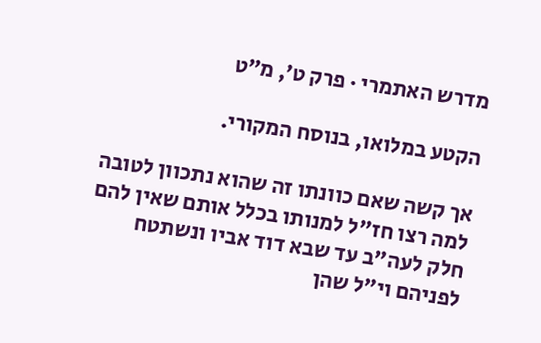מדרש האתמרי · פרק ט׳, מ״ט

הקטע במלואו, בנוסח המקורי.

אך קשה שאם כוונתו זה שהוא נתכוון לטובה למה רצו חז"ל למנותו בכלל אותם שאין להם חלק לעה"ב עד שבא דוד אביו ונשתטח לפניהם וי"ל שהן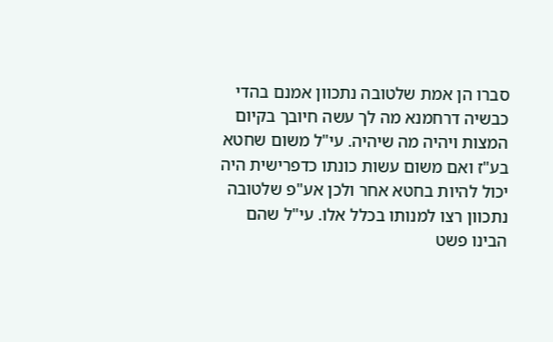סברו הן אמת שלטובה נתכוון אמנם בהדי כבשיה דרחמנא מה לך עשה חיובך בקיום המצות ויהיה מה שיהיה. עי"ל משום שחטא בע"ז ואם משום עשות כונתו כדפרישית היה יכול להיות בחטא אחר ולכן אע"פ שלטובה נתכוון רצו למנותו בכלל אלו. עי"ל שהם הבינו פשט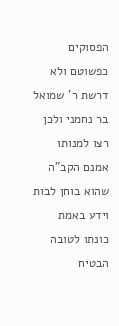הפסוקים כפשוטם ולא דרשת ר' שמואל בר נחמני ולכן רצו למנותו אמנם הקב"ה שהוא בוחן לבות וידע באמת כונתו לטובה הבטיח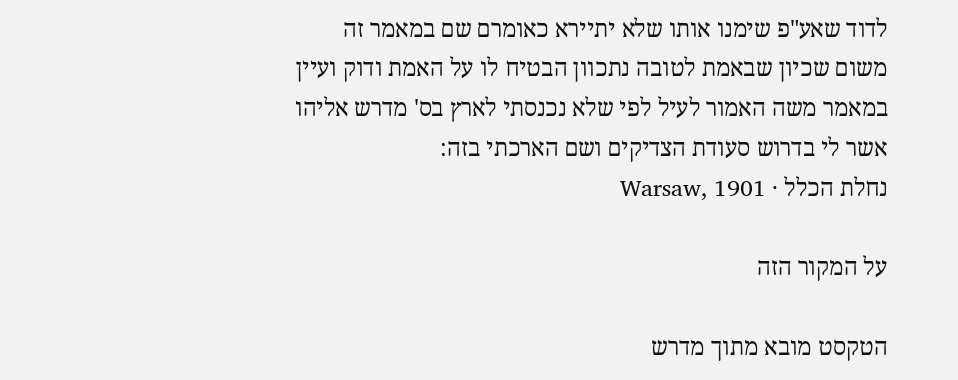לדוד שאע"פ שימנו אותו שלא יתיירא כאומרם שם במאמר זה משום שכיון שבאמת לטובה נתכוון הבטיח לו על האמת ודוק ועיין במאמר משה האמור לעיל לפי שלא נכנסתי לארץ בס' מדרש אליהו אשר לי בדרוש סעודת הצדיקים ושם הארכתי בזה:
נחלת הכלל · Warsaw, 1901

על המקור הזה

הטקסט מובא מתוך מדרש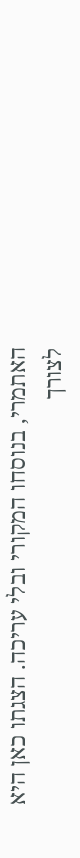האתמרי, בנוסחו המקורי ובלי עריכה. הצגתו כאן היא לצורך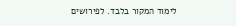לימוד המקור בלבד. לפירושים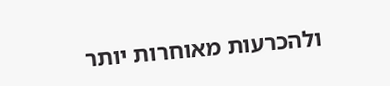ולהכרעות מאוחרות יותר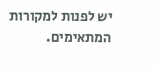יש לפנות למקורות המתאימים.